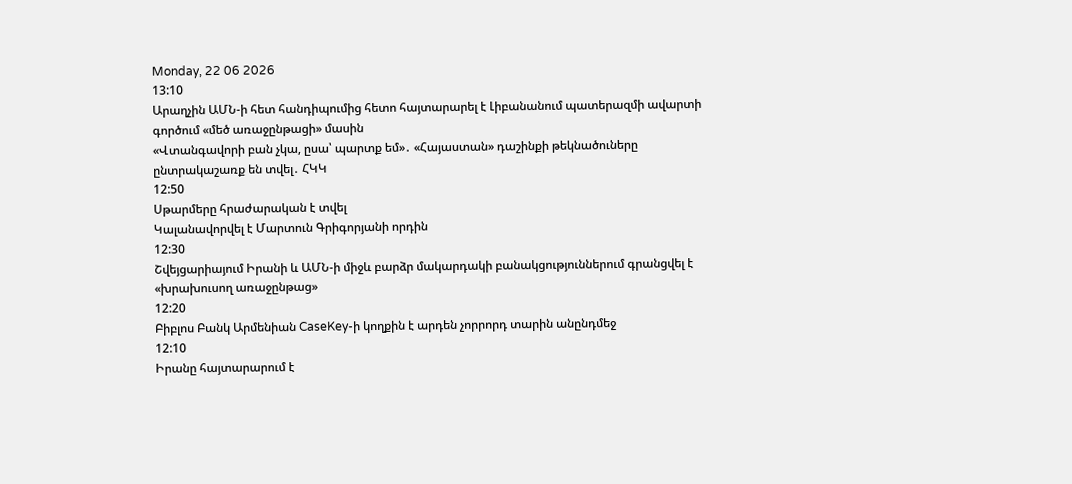Monday, 22 06 2026
13:10
Արաղչին ԱՄՆ-ի հետ հանդիպումից հետո հայտարարել է Լիբանանում պատերազմի ավարտի գործում «մեծ առաջընթացի» մասին
«Վտանգավորի բան չկա, ըսա՝ պարտք եմ»․ «Հայաստան» դաշինքի թեկնածուները ընտրակաշառք են տվել․ ՀԿԿ
12:50
Սթարմերը հրաժարական է տվել
Կալանավորվել է Մարտուն Գրիգորյանի որդին
12:30
Շվեյցարիայում Իրանի և ԱՄՆ-ի միջև բարձր մակարդակի բանակցություններում գրանցվել է «խրախուսող առաջընթաց»
12:20
Բիբլոս Բանկ Արմենիան CaseKey-ի կողքին է արդեն չորրորդ տարին անընդմեջ
12:10
Իրանը հայտարարում է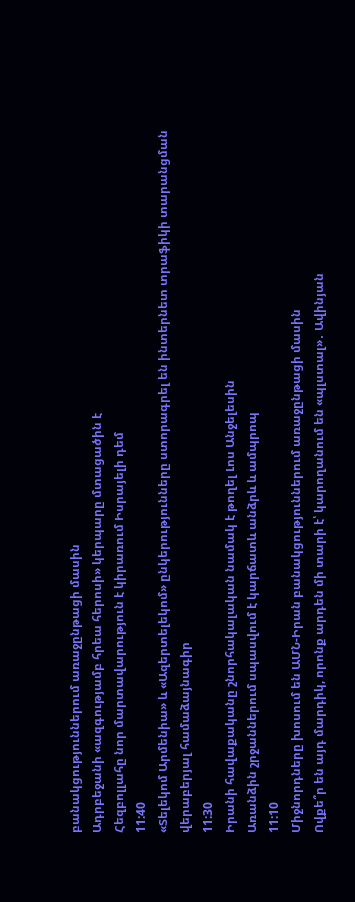բանակցություններում առաջընթացի մասին
Ադրբեջանի «ազգությամբ հրեա հերոսի» կերպարը մտացածին է
Հեզբոլլահը նոր մարտավարություն է կիրառում Իսրայելի դեմ
11:40
«Տելեկոմ Արմենիա» և «Ազերտելեկոմ» ընկերությունները ստորագրել են ինտերնետ տրաֆիկի տարանցման վերաբերյալ համաձայնագիր
11:30
Իրանի հավաքականը շնորհակալական նամակ է թողել Լոս Անջելեսին
Առանձին շրջաններում սպասվում է կարճատև անձրև և ամպրոպ
11:10
Միջնորդները խոսում են ԱՄՆ-Իրան բանակցություններում առաջընթացի մասին
Ովքե՞ր են այդ մարդիկ, որոնք արդեն մի տարի է՝ կարողանում են «պլստալ»․ Ավինյան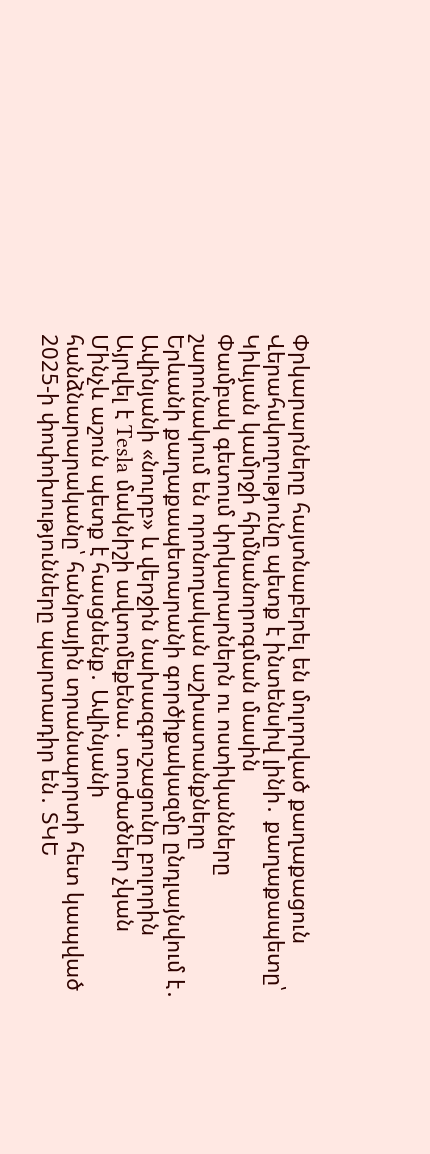Փրկարարները հայտնաբերել են մոլորված քաղաքացուն
Վերահսկողությունը պետք է ինտենսիվ լինի․ քաղաքապետը՝ Կիևյան կամրջի հիմնանորոգման մասին
Փամբակ գետում փրկարարներն ու ոստիկանները շարունակում են որոնողական աշխատանքները
Երևանի քաղաքապետարանի գործիքակազմը ընդլայնվում է․ Ավինյանի «նուրբ» և վերջին նախազգուշացունը բոլորին
Այրվել է Tesla մակնիշի ավտոմեքենա․ տուժածներ չկան
Մինչև աշուն պետք է հասցնենք․ Ավինյանի հանձնարարականը՝ հանրային տրանսպորտի հետ կապված
2025-ի փոփոխությունները պարտադիր են․ ՏԿԵ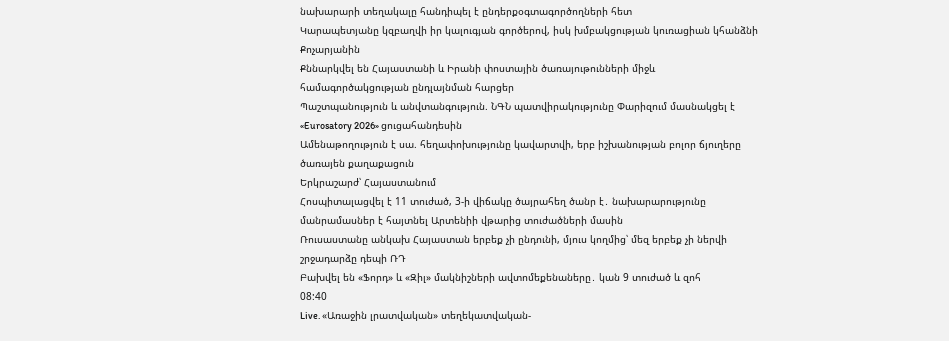նախարարի տեղակալը հանդիպել է ընդերքօգտագործողների հետ
Կարապետյանը կզբաղվի իր կալուգյան գործերով, իսկ խմբակցության կուռացիան կհանձնի Քոչարյանին
Քննարկվել են Հայաստանի և Իրանի փոստային ծառայութունների միջև համագործակցության ընդլայնման հարցեր
Պաշտպանություն և անվտանգություն. ՆԳՆ պատվիրակությունը Փարիզում մասնակցել է «Eurosatory 2026» ցուցահանդեսին
Ամենաթողություն է սա. հեղափոխությունը կավարտվի, երբ իշխանության բոլոր ճյուղերը ծառայեն քաղաքացուն
Երկրաշարժ՝ Հայաստանում
Հոսպիտալացվել է 11 տուժած, 3-ի վիճակը ծայրահեղ ծանր է․ նախարարությունը մանրամասներ է հայտնել Արտենիի վթարից տուժածների մասին
Ռուսաստանը անկախ Հայաստան երբեք չի ընդունի, մյուս կողմից՝ մեզ երբեք չի ներվի շրջադարձը դեպի ՌԴ
Բախվել են «Ֆորդ» և «Զիլ» մակնիշների ավտոմեքենաները․ կան 9 տուժած և զոհ
08:40
Live. «Առաջին լրատվական» տեղեկատվական-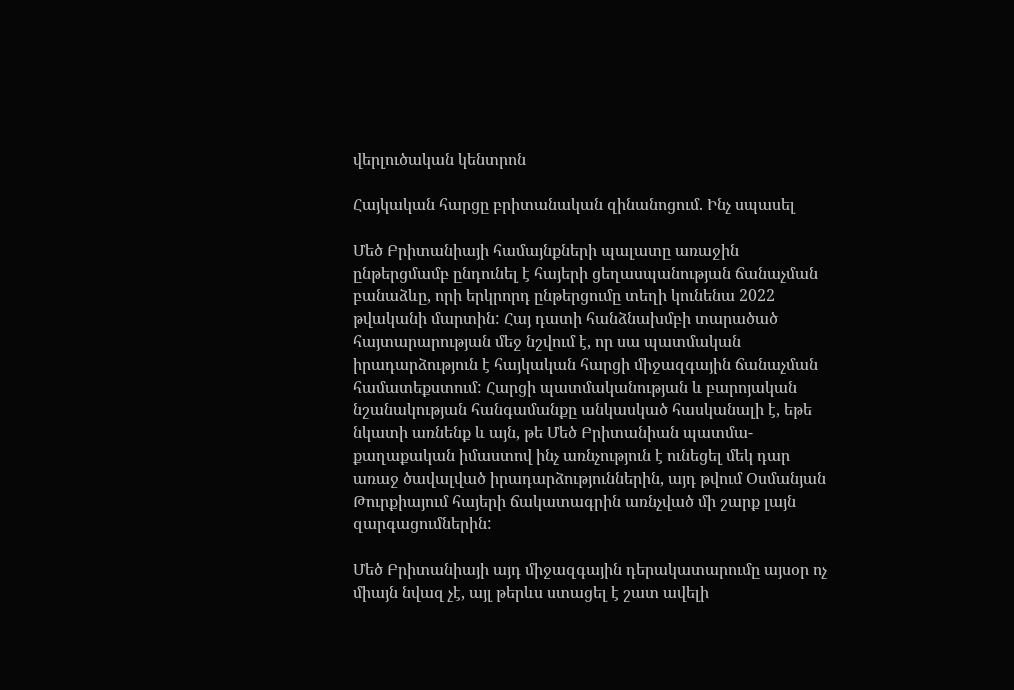վերլուծական կենտրոն

Հայկական հարցը բրիտանական զինանոցում. Ինչ սպասել

Մեծ Բրիտանիայի համայնքների պալատը առաջին ընթերցմամբ ընդունել է հայերի ցեղասպանության ճանաչման բանաձևը, որի երկրորդ ընթերցումը տեղի կունենա 2022 թվականի մարտին: Հայ դատի հանձնախմբի տարածած հայտարարության մեջ նշվում է, որ սա պատմական իրադարձություն է հայկական հարցի միջազգային ճանաչման համատեքստում: Հարցի պատմականության և բարոյական նշանակության հանգամանքը անկասկած հասկանալի է, եթե նկատի առնենք և այն, թե Մեծ Բրիտանիան պատմա-քաղաքական իմաստով ինչ առնչություն է ունեցել մեկ դար առաջ ծավալված իրադարձություններին, այդ թվում Օսմանյան Թուրքիայում հայերի ճակատագրին առնչված մի շարք լայն զարգացումներին:

Մեծ Բրիտանիայի այդ միջազգային դերակատարումը այսօր ոչ միայն նվազ չէ, այլ թերևս ստացել է շատ ավելի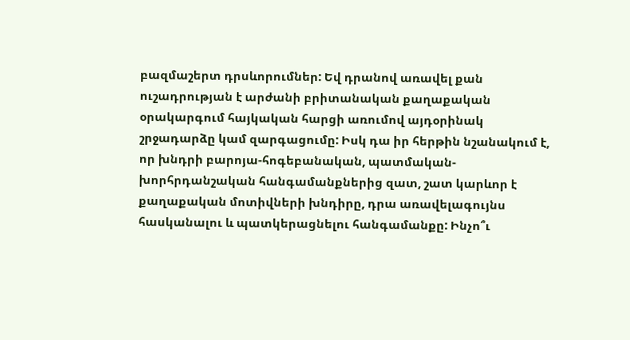բազմաշերտ դրսևորումներ: Եվ դրանով առավել քան ուշադրության է արժանի բրիտանական քաղաքական օրակարգում հայկական հարցի առումով այդօրինակ շրջադարձը կամ զարգացումը: Իսկ դա իր հերթին նշանակում է, որ խնդրի բարոյա-հոգեբանական, պատմական-խորհրդանշական հանգամանքներից զատ, շատ կարևոր է քաղաքական մոտիվների խնդիրը, դրա առավելագույնս հասկանալու և պատկերացնելու հանգամանքը: Ինչո՞ւ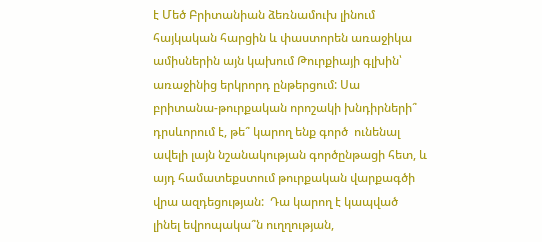է Մեծ Բրիտանիան ձեռնամուխ լինում հայկական հարցին և փաստորեն առաջիկա ամիսներին այն կախում Թուրքիայի գլխին՝ առաջինից երկրորդ ընթերցում: Սա բրիտանա-թուրքական որոշակի խնդիրների՞ դրսևորում է, թե՞ կարող ենք գործ  ունենալ ավելի լայն նշանակության գործընթացի հետ, և այդ համատեքստում թուրքական վարքագծի վրա ազդեցության:  Դա կարող է կապված լինել եվրոպակա՞ն ուղղության,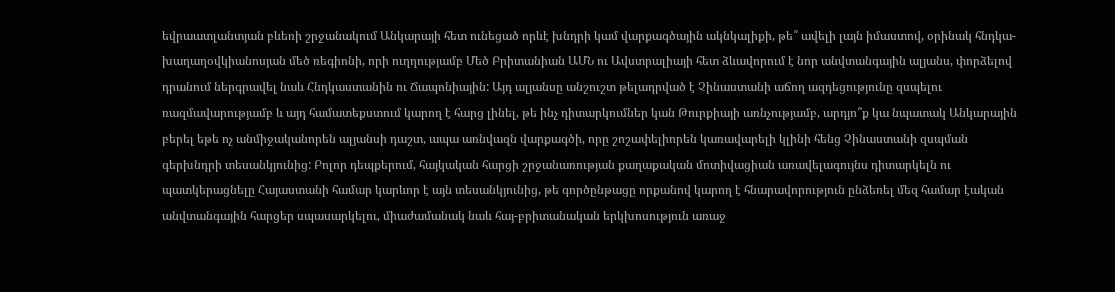եվրաատլանտյան բևեռի շրջանակում Անկարայի հետ ունեցած որևէ խնդրի կամ վարքագծային ակնկալիքի, թե՞ ավելի լայն իմաստով, օրինակ հնդկա-խաղաղօվկիանոսյան մեծ ռեգիոնի, որի ուղղությամբ Մեծ Բրիտանիան ԱՄՆ ու Ավստրալիայի հետ ձևավորում է նոր անվտանգային ալյանս, փորձելով դրանում ներգրավել նաև Հնդկաստանին ու Ճապոնիային: Այդ ալյանսը անշուշտ թելադրված է Չինաստանի աճող ազդեցությունը զսպելու ռազմավարությամբ և այդ համատեքստում կարող է հարց լինել, թե ինչ դիտարկումներ կան Թուրքիայի առնչությամբ, արդյո՞ք կա նպատակ Անկարային բերել եթե ոչ անմիջականորեն ալյանսի դաշտ, ապա առնվազն վարքագծի, որը շոշափելիորեն կառավարելի կլինի հենց Չինաստանի զսպման գերխնդրի տեսանկյունից: Բոլոր դեպքերում, հայկական հարցի շրջանառության քաղաքական մոտիվացիան առավելագույնս դիտարկելն ու պատկերացնելը Հայաստանի համար կարևոր է այն տեսանկյունից, թե գործընթացը որքանով կարող է հնարավորություն ընձեռել մեզ համար էական անվտանգային հարցեր սպասարկելու, միաժամանակ նաև հայ-բրիտանական երկխոսություն առաջ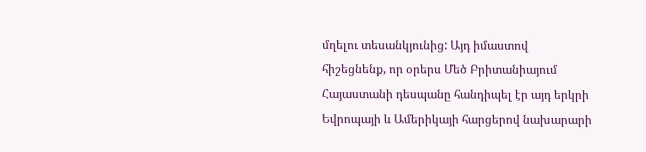մղելու տեսանկյունից: Այդ իմաստով հիշեցնենք, որ օրերս Մեծ Բրիտանիայում Հայաստանի դեսպանը հանդիպել էր այդ երկրի Եվրոպայի և Ամերիկայի հարցերով նախարարի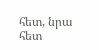հետ, նրա հետ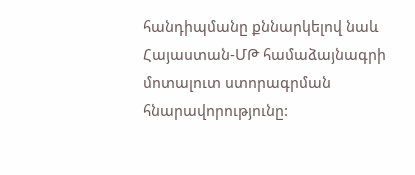հանդիպմանը քննարկելով նաև Հայաստան-ՄԹ համաձայնագրի  մոտալուտ ստորագրման հնարավորությունը: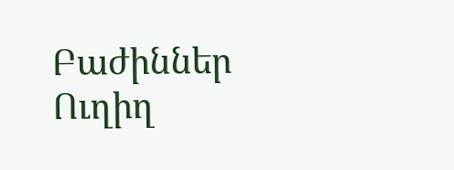Բաժիններ
Ուղիղ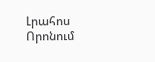Լրահոս
Որոնում